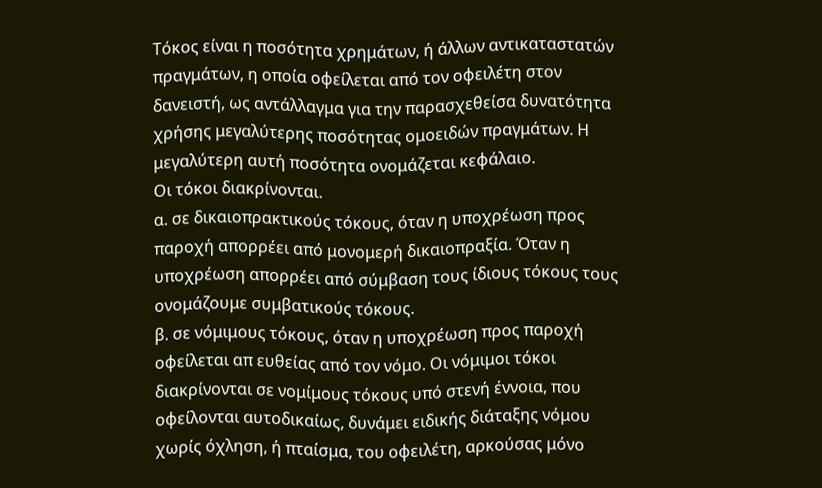Τόκος είναι η ποσότητα χρημάτων, ή άλλων αντικαταστατών πραγμάτων, η οποία οφείλεται από τον οφειλέτη στον δανειστή, ως αντάλλαγμα για την παρασχεθείσα δυνατότητα χρήσης μεγαλύτερης ποσότητας ομοειδών πραγμάτων. Η μεγαλύτερη αυτή ποσότητα ονομάζεται κεφάλαιο.
Οι τόκοι διακρίνονται.
α. σε δικαιοπρακτικούς τόκους, όταν η υποχρέωση προς παροχή απορρέει από μονομερή δικαιοπραξία. Όταν η υποχρέωση απορρέει από σύμβαση τους ίδιους τόκους τους ονομάζουμε συμβατικούς τόκους.
β. σε νόμιμους τόκους, όταν η υποχρέωση προς παροχή οφείλεται απ ευθείας από τον νόμο. Οι νόμιμοι τόκοι διακρίνονται σε νομίμους τόκους υπό στενή έννοια, που οφείλονται αυτοδικαίως, δυνάμει ειδικής διάταξης νόμου χωρίς όχληση, ή πταίσμα, του οφειλέτη, αρκούσας μόνο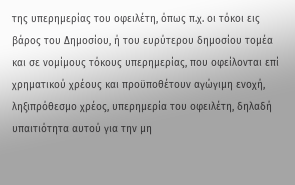της υπερημερίας του οφειλέτη, όπως π.χ. οι τόκοι εις βάρος του Δημοσίου, ή του ευρύτερου δημοσίου τομέα και σε νομίμους τόκους υπερημερίας, που οφείλονται επί χρηματικού χρέους και προϋποθέτουν αγώγιμη ενοχή, ληξιπρόθεσμο χρέος, υπερημερία του οφειλέτη, δηλαδή υπαιτιότητα αυτού για την μη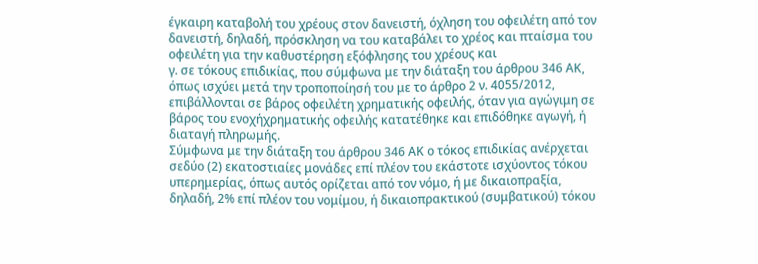έγκαιρη καταβολή του χρέους στον δανειστή, όχληση του οφειλέτη από τον δανειστή, δηλαδή, πρόσκληση να του καταβάλει το χρέος και πταίσμα του οφειλέτη για την καθυστέρηση εξόφλησης του χρέους και
γ. σε τόκους επιδικίας, που σύμφωνα με την διάταξη του άρθρου 346 ΑΚ, όπως ισχύει μετά την τροποποίησή του με το άρθρο 2 ν. 4055/2012, επιβάλλονται σε βάρος οφειλέτη χρηματικής οφειλής, όταν για αγώγιμη σε βάρος του ενοχήχρηματικής οφειλής κατατέθηκε και επιδόθηκε αγωγή, ή διαταγή πληρωμής.
Σύμφωνα με την διάταξη του άρθρου 346 ΑΚ ο τόκος επιδικίας ανέρχεται σεδύο (2) εκατοστιαίες μονάδες επί πλέον του εκάστοτε ισχύοντος τόκου υπερημερίας, όπως αυτός ορίζεται από τον νόμο, ή με δικαιοπραξία, δηλαδή, 2% επί πλέον του νομίμου, ή δικαιοπρακτικού (συμβατικού) τόκου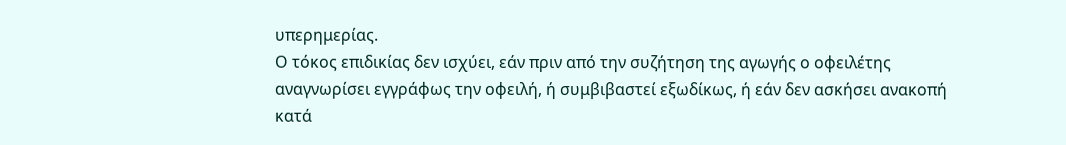υπερημερίας.
Ο τόκος επιδικίας δεν ισχύει, εάν πριν από την συζήτηση της αγωγής ο οφειλέτης αναγνωρίσει εγγράφως την οφειλή, ή συμβιβαστεί εξωδίκως, ή εάν δεν ασκήσει ανακοπή κατά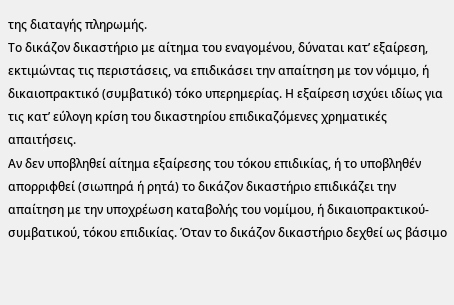της διαταγής πληρωμής.
Το δικάζον δικαστήριο με αίτημα του εναγομένου, δύναται κατ’ εξαίρεση, εκτιμώντας τις περιστάσεις, να επιδικάσει την απαίτηση με τον νόμιμο, ή δικαιοπρακτικό (συμβατικό) τόκο υπερημερίας. Η εξαίρεση ισχύει ιδίως για τις κατ’ εύλογη κρίση του δικαστηρίου επιδικαζόμενες χρηματικές απαιτήσεις.
Αν δεν υποβληθεί αίτημα εξαίρεσης του τόκου επιδικίας, ή το υποβληθέν απορριφθεί (σιωπηρά ή ρητά) το δικάζον δικαστήριο επιδικάζει την απαίτηση με την υποχρέωση καταβολής του νομίμου, ή δικαιοπρακτικού-συμβατικού, τόκου επιδικίας. Όταν το δικάζον δικαστήριο δεχθεί ως βάσιμο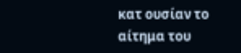κατ ουσίαν το αίτημα του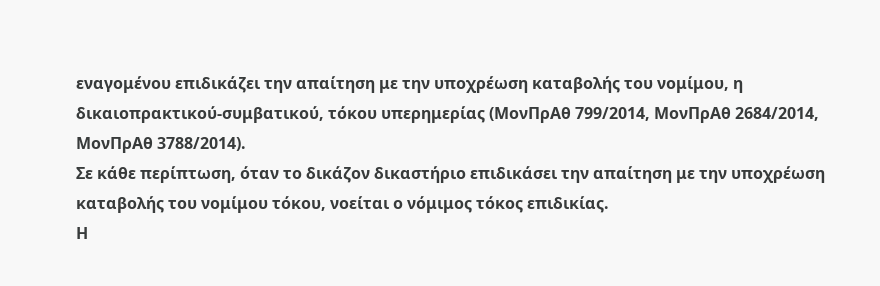εναγομένου επιδικάζει την απαίτηση με την υποχρέωση καταβολής του νομίμου, η δικαιοπρακτικού-συμβατικού, τόκου υπερημερίας (ΜονΠρΑθ 799/2014, ΜονΠρΑθ 2684/2014, ΜονΠρΑθ 3788/2014).
Σε κάθε περίπτωση, όταν το δικάζον δικαστήριο επιδικάσει την απαίτηση με την υποχρέωση καταβολής του νομίμου τόκου, νοείται ο νόμιμος τόκος επιδικίας.
Η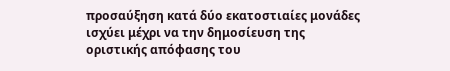προσαύξηση κατά δύο εκατοστιαίες μονάδες ισχύει μέχρι να την δημοσίευση της οριστικής απόφασης του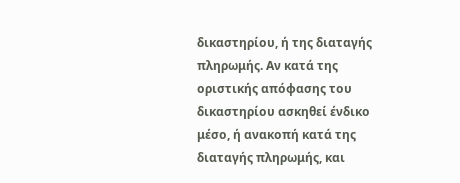δικαστηρίου, ή της διαταγής πληρωμής. Αν κατά της οριστικής απόφασης του δικαστηρίου ασκηθεί ένδικο μέσο, ή ανακοπή κατά της διαταγής πληρωμής, και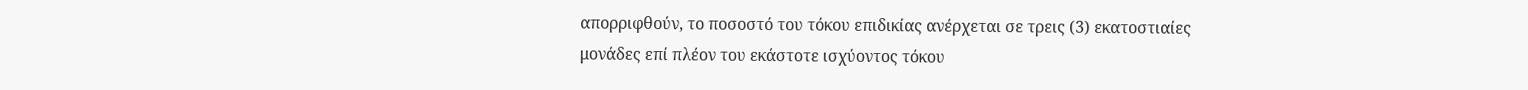απορριφθούν, το ποσοστό του τόκου επιδικίας ανέρχεται σε τρεις (3) εκατοστιαίες μονάδες επί πλέον του εκάστοτε ισχύοντος τόκου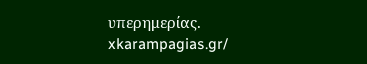υπερημερίας.
xkarampagias.gr/